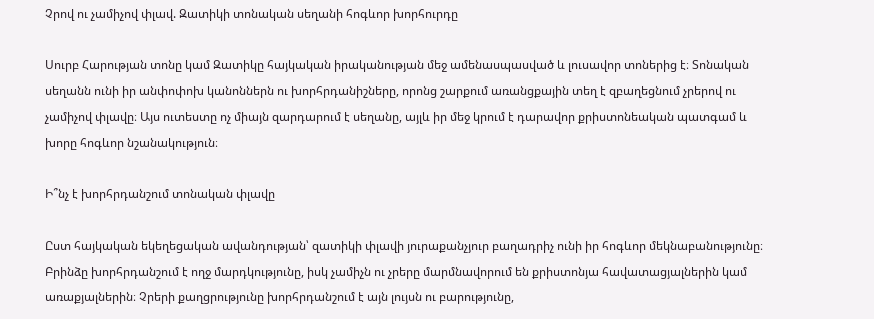Չրով ու չամիչով փլավ. Զատիկի տոնական սեղանի հոգևոր խորհուրդը

Սուրբ Հարության տոնը կամ Զատիկը հայկական իրականության մեջ ամենասպասված և լուսավոր տոներից է։ Տոնական սեղանն ունի իր անփոփոխ կանոններն ու խորհրդանիշները, որոնց շարքում առանցքային տեղ է զբաղեցնում չրերով ու չամիչով փլավը։ Այս ուտեստը ոչ միայն զարդարում է սեղանը, այլև իր մեջ կրում է դարավոր քրիստոնեական պատգամ և խորը հոգևոր նշանակություն։

Ի՞նչ է խորհրդանշում տոնական փլավը

Ըստ հայկական եկեղեցական ավանդության՝ զատիկի փլավի յուրաքանչյուր բաղադրիչ ունի իր հոգևոր մեկնաբանությունը։ Բրինձը խորհրդանշում է ողջ մարդկությունը, իսկ չամիչն ու չրերը մարմնավորում են քրիստոնյա հավատացյալներին կամ առաքյալներին։ Չրերի քաղցրությունը խորհրդանշում է այն լույսն ու բարությունը,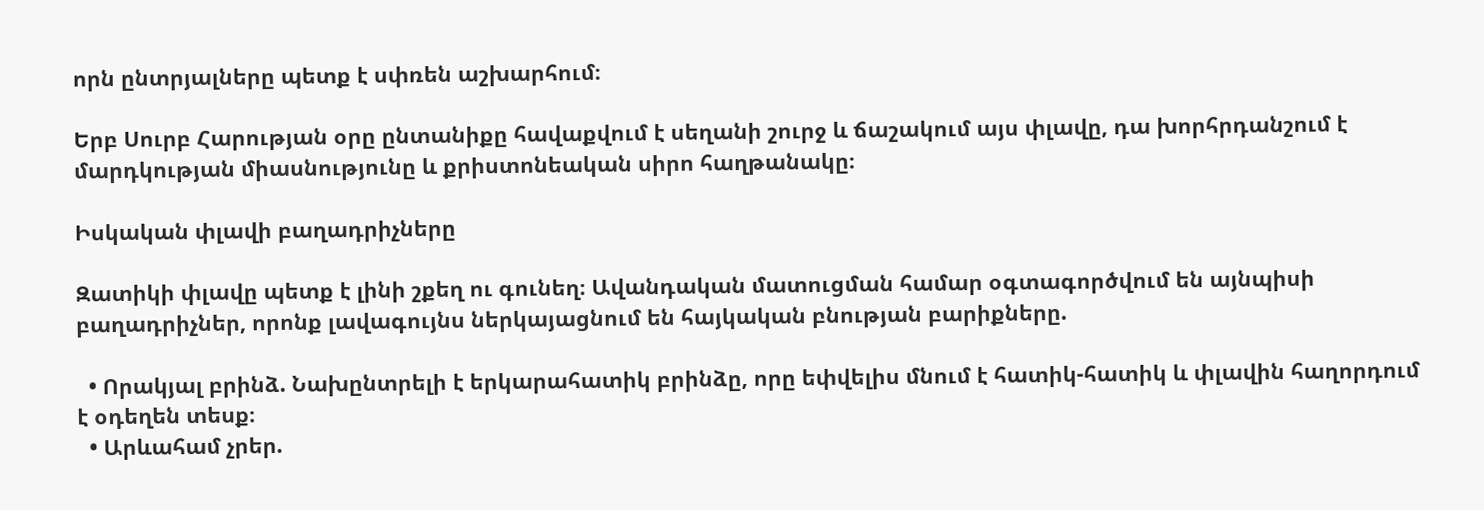որն ընտրյալները պետք է սփռեն աշխարհում։

Երբ Սուրբ Հարության օրը ընտանիքը հավաքվում է սեղանի շուրջ և ճաշակում այս փլավը, դա խորհրդանշում է մարդկության միասնությունը և քրիստոնեական սիրո հաղթանակը։

Իսկական փլավի բաղադրիչները

Զատիկի փլավը պետք է լինի շքեղ ու գունեղ։ Ավանդական մատուցման համար օգտագործվում են այնպիսի բաղադրիչներ, որոնք լավագույնս ներկայացնում են հայկական բնության բարիքները.

  • Որակյալ բրինձ. Նախընտրելի է երկարահատիկ բրինձը, որը եփվելիս մնում է հատիկ-հատիկ և փլավին հաղորդում է օդեղեն տեսք։
  • Արևահամ չրեր.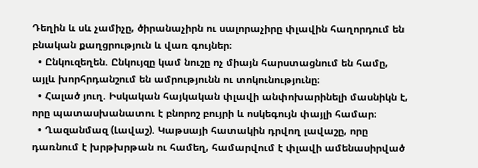Դեղին և սև չամիչը, ծիրանաչիրն ու սալորաչիրը փլավին հաղորդում են բնական քաղցրություն և վառ գույներ։
  • Ընկուզեղեն. Ընկույզը կամ նուշը ոչ միայն հարստացնում են համը, այլև խորհրդանշում են ամրությունն ու տոկունությունը։
  • Հալած յուղ. Իսկական հայկական փլավի անփոխարինելի մասնիկն է, որը պատասխանատու է բնորոշ բույրի և ոսկեգույն փայլի համար։
  • Ղազանմազ (Լավաշ). Կաթսայի հատակին դրվող լավաշը, որը դառնում է խրթխրթան ու համեղ, համարվում է փլավի ամենասիրված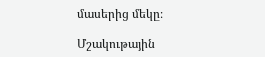մասերից մեկը։

Մշակութային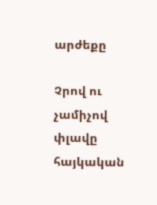արժեքը

Չրով ու չամիչով փլավը հայկական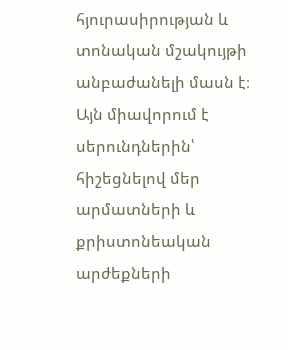հյուրասիրության և տոնական մշակույթի անբաժանելի մասն է։ Այն միավորում է սերունդներին՝ հիշեցնելով մեր արմատների և քրիստոնեական արժեքների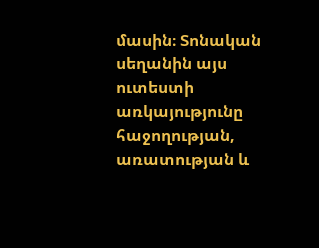մասին։ Տոնական սեղանին այս ուտեստի առկայությունը հաջողության, առատության և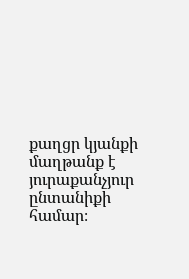քաղցր կյանքի մաղթանք է յուրաքանչյուր ընտանիքի համար։